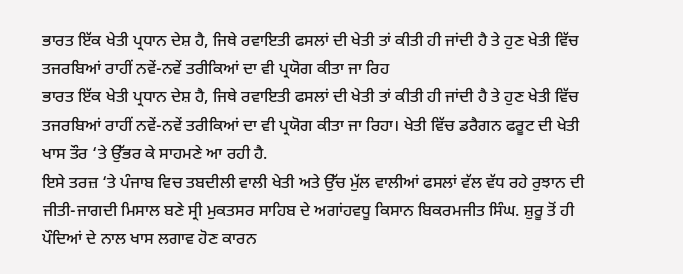ਭਾਰਤ ਇੱਕ ਖੇਤੀ ਪ੍ਰਧਾਨ ਦੇਸ਼ ਹੈ, ਜਿਥੇ ਰਵਾਇਤੀ ਫਸਲਾਂ ਦੀ ਖੇਤੀ ਤਾਂ ਕੀਤੀ ਹੀ ਜਾਂਦੀ ਹੈ ਤੇ ਹੁਣ ਖੇਤੀ ਵਿੱਚ ਤਜਰਬਿਆਂ ਰਾਹੀਂ ਨਵੇਂ-ਨਵੇਂ ਤਰੀਕਿਆਂ ਦਾ ਵੀ ਪ੍ਰਯੋਗ ਕੀਤਾ ਜਾ ਰਿਹ
ਭਾਰਤ ਇੱਕ ਖੇਤੀ ਪ੍ਰਧਾਨ ਦੇਸ਼ ਹੈ, ਜਿਥੇ ਰਵਾਇਤੀ ਫਸਲਾਂ ਦੀ ਖੇਤੀ ਤਾਂ ਕੀਤੀ ਹੀ ਜਾਂਦੀ ਹੈ ਤੇ ਹੁਣ ਖੇਤੀ ਵਿੱਚ ਤਜਰਬਿਆਂ ਰਾਹੀਂ ਨਵੇਂ-ਨਵੇਂ ਤਰੀਕਿਆਂ ਦਾ ਵੀ ਪ੍ਰਯੋਗ ਕੀਤਾ ਜਾ ਰਿਹਾ। ਖੇਤੀ ਵਿੱਚ ਡਰੈਗਨ ਫਰੂਟ ਦੀ ਖੇਤੀ ਖਾਸ ਤੌਰ ‘ਤੇ ਉੱਭਰ ਕੇ ਸਾਹਮਣੇ ਆ ਰਹੀ ਹੈ.
ਇਸੇ ਤਰਜ਼ ‘ਤੇ ਪੰਜਾਬ ਵਿਚ ਤਬਦੀਲੀ ਵਾਲੀ ਖੇਤੀ ਅਤੇ ਉੱਚ ਮੁੱਲ ਵਾਲੀਆਂ ਫਸਲਾਂ ਵੱਲ ਵੱਧ ਰਹੇ ਰੁਝਾਨ ਦੀ ਜੀਤੀ-ਜਾਗਦੀ ਮਿਸਾਲ ਬਣੇ ਸ੍ਰੀ ਮੁਕਤਸਰ ਸਾਹਿਬ ਦੇ ਅਗਾਂਹਵਧੂ ਕਿਸਾਨ ਬਿਕਰਮਜੀਤ ਸਿੰਘ. ਸ਼ੁਰੂ ਤੋਂ ਹੀ ਪੌਦਿਆਂ ਦੇ ਨਾਲ ਖਾਸ ਲਗਾਵ ਹੋਣ ਕਾਰਨ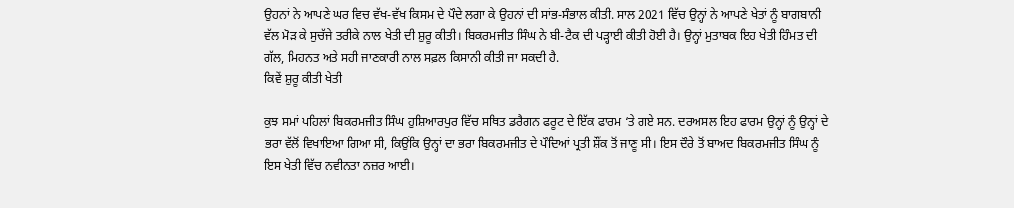ਉਹਨਾਂ ਨੇ ਆਪਣੇ ਘਰ ਵਿਚ ਵੱਖ-ਵੱਖ ਕਿਸਮ ਦੇ ਪੌਦੇ ਲਗਾ ਕੇ ਉਹਨਾਂ ਦੀ ਸਾਂਭ-ਸੰਭਾਲ ਕੀਤੀ. ਸਾਲ 2021 ਵਿੱਚ ਉਨ੍ਹਾਂ ਨੇ ਆਪਣੇ ਖੇਤਾਂ ਨੂੰ ਬਾਗਬਾਨੀ ਵੱਲ ਮੋੜ ਕੇ ਸੁਚੱਜੇ ਤਰੀਕੇ ਨਾਲ ਖੇਤੀ ਦੀ ਸ਼ੁਰੂ ਕੀਤੀ। ਬਿਕਰਮਜੀਤ ਸਿੰਘ ਨੇ ਬੀ-ਟੈਕ ਦੀ ਪੜ੍ਹਾਈ ਕੀਤੀ ਹੋਈ ਹੈ। ਉਨ੍ਹਾਂ ਮੁਤਾਬਕ ਇਹ ਖੇਤੀ ਹਿੰਮਤ ਦੀ ਗੱਲ, ਮਿਹਨਤ ਅਤੇ ਸਹੀ ਜਾਣਕਾਰੀ ਨਾਲ ਸਫ਼ਲ ਕਿਸਾਨੀ ਕੀਤੀ ਜਾ ਸਕਦੀ ਹੈ.
ਕਿਵੇਂ ਸ਼ੁਰੂ ਕੀਤੀ ਖੇਤੀ

ਕੁਝ ਸਮਾਂ ਪਹਿਲਾਂ ਬਿਕਰਮਜੀਤ ਸਿੰਘ ਹੁਸ਼ਿਆਰਪੁਰ ਵਿੱਚ ਸਥਿਤ ਡਰੈਗਨ ਫਰੂਟ ਦੇ ਇੱਕ ਫਾਰਮ ‘ਤੇ ਗਏ ਸਨ. ਦਰਅਸਲ ਇਹ ਫਾਰਮ ਉਨ੍ਹਾਂ ਨੂੰ ਉਨ੍ਹਾਂ ਦੇ ਭਰਾ ਵੱਲੋਂ ਵਿਖਾਇਆ ਗਿਆ ਸੀ, ਕਿਉਂਕਿ ਉਨ੍ਹਾਂ ਦਾ ਭਰਾ ਬਿਕਰਮਜੀਤ ਦੇ ਪੌਦਿਆਂ ਪ੍ਰਤੀ ਸ਼ੌਂਕ ਤੋਂ ਜਾਣੂ ਸੀ। ਇਸ ਦੌਰੇ ਤੋਂ ਬਾਅਦ ਬਿਕਰਮਜੀਤ ਸਿੰਘ ਨੂੰ ਇਸ ਖੇਤੀ ਵਿੱਚ ਨਵੀਨਤਾ ਨਜ਼ਰ ਆਈ।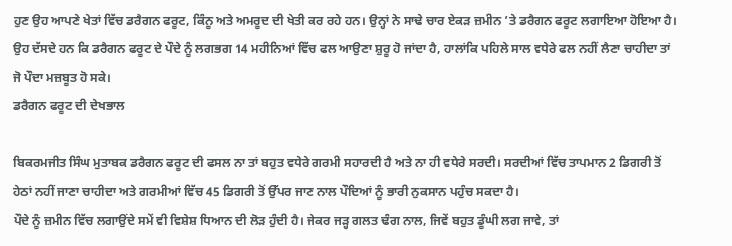ਹੁਣ ਉਹ ਆਪਣੇ ਖੇਤਾਂ ਵਿੱਚ ਡਰੈਗਨ ਫਰੂਟ, ਕਿੰਨੂ ਅਤੇ ਅਮਰੂਦ ਦੀ ਖੇਤੀ ਕਰ ਰਹੇ ਹਨ। ਉਨ੍ਹਾਂ ਨੇ ਸਾਢੇ ਚਾਰ ਏਕੜ ਜ਼ਮੀਨ ’ਤੇ ਡਰੈਗਨ ਫਰੂਟ ਲਗਾਇਆ ਹੋਇਆ ਹੈ। ਉਹ ਦੱਸਦੇ ਹਨ ਕਿ ਡਰੈਗਨ ਫਰੂਟ ਦੇ ਪੌਦੇ ਨੂੰ ਲਗਭਗ 14 ਮਹੀਨਿਆਂ ਵਿੱਚ ਫਲ ਆਉਣਾ ਸ਼ੁਰੂ ਹੋ ਜਾਂਦਾ ਹੈ, ਹਾਲਾਂਕਿ ਪਹਿਲੇ ਸਾਲ ਵਧੇਰੇ ਫਲ ਨਹੀਂ ਲੈਣਾ ਚਾਹੀਦਾ ਤਾਂ ਜੋ ਪੌਦਾ ਮਜ਼ਬੂਤ ਹੋ ਸਕੇ।
ਡਰੈਗਨ ਫਰੂਟ ਦੀ ਦੇਖਭਾਲ

ਬਿਕਰਮਜੀਤ ਸਿੰਘ ਮੁਤਾਬਕ ਡਰੈਗਨ ਫਰੂਟ ਦੀ ਫਸਲ ਨਾ ਤਾਂ ਬਹੁਤ ਵਧੇਰੇ ਗਰਮੀ ਸਹਾਰਦੀ ਹੈ ਅਤੇ ਨਾ ਹੀ ਵਧੇਰੇ ਸਰਦੀ। ਸਰਦੀਆਂ ਵਿੱਚ ਤਾਪਮਾਨ 2 ਡਿਗਰੀ ਤੋਂ ਹੇਠਾਂ ਨਹੀਂ ਜਾਣਾ ਚਾਹੀਦਾ ਅਤੇ ਗਰਮੀਆਂ ਵਿੱਚ 45 ਡਿਗਰੀ ਤੋਂ ਉੱਪਰ ਜਾਣ ਨਾਲ ਪੌਦਿਆਂ ਨੂੰ ਭਾਰੀ ਨੁਕਸਾਨ ਪਹੁੰਚ ਸਕਦਾ ਹੈ।
ਪੌਦੇ ਨੂੰ ਜ਼ਮੀਨ ਵਿੱਚ ਲਗਾਉਂਦੇ ਸਮੇਂ ਵੀ ਵਿਸ਼ੇਸ਼ ਧਿਆਨ ਦੀ ਲੋੜ ਹੁੰਦੀ ਹੈ। ਜੇਕਰ ਜੜ੍ਹ ਗਲਤ ਢੰਗ ਨਾਲ, ਜਿਵੇਂ ਬਹੁਤ ਡੂੰਘੀ ਲਗ ਜਾਵੇ, ਤਾਂ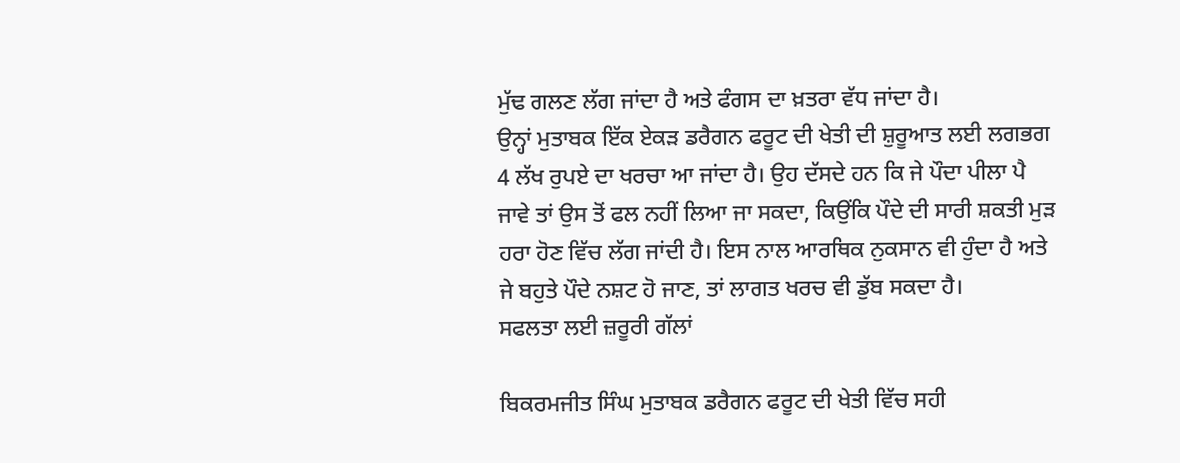ਮੁੱਢ ਗਲਣ ਲੱਗ ਜਾਂਦਾ ਹੈ ਅਤੇ ਫੰਗਸ ਦਾ ਖ਼ਤਰਾ ਵੱਧ ਜਾਂਦਾ ਹੈ।
ਉਨ੍ਹਾਂ ਮੁਤਾਬਕ ਇੱਕ ਏਕੜ ਡਰੈਗਨ ਫਰੂਟ ਦੀ ਖੇਤੀ ਦੀ ਸ਼ੁਰੂਆਤ ਲਈ ਲਗਭਗ 4 ਲੱਖ ਰੁਪਏ ਦਾ ਖਰਚਾ ਆ ਜਾਂਦਾ ਹੈ। ਉਹ ਦੱਸਦੇ ਹਨ ਕਿ ਜੇ ਪੌਦਾ ਪੀਲਾ ਪੈ ਜਾਵੇ ਤਾਂ ਉਸ ਤੋਂ ਫਲ ਨਹੀਂ ਲਿਆ ਜਾ ਸਕਦਾ, ਕਿਉਂਕਿ ਪੌਦੇ ਦੀ ਸਾਰੀ ਸ਼ਕਤੀ ਮੁੜ ਹਰਾ ਹੋਣ ਵਿੱਚ ਲੱਗ ਜਾਂਦੀ ਹੈ। ਇਸ ਨਾਲ ਆਰਥਿਕ ਨੁਕਸਾਨ ਵੀ ਹੁੰਦਾ ਹੈ ਅਤੇ ਜੇ ਬਹੁਤੇ ਪੌਦੇ ਨਸ਼ਟ ਹੋ ਜਾਣ, ਤਾਂ ਲਾਗਤ ਖਰਚ ਵੀ ਡੁੱਬ ਸਕਦਾ ਹੈ।
ਸਫਲਤਾ ਲਈ ਜ਼ਰੂਰੀ ਗੱਲਾਂ

ਬਿਕਰਮਜੀਤ ਸਿੰਘ ਮੁਤਾਬਕ ਡਰੈਗਨ ਫਰੂਟ ਦੀ ਖੇਤੀ ਵਿੱਚ ਸਹੀ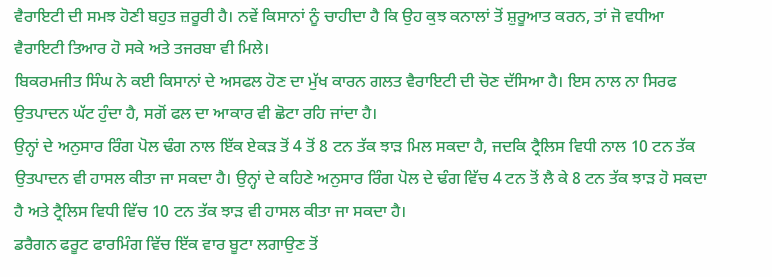ਵੈਰਾਇਟੀ ਦੀ ਸਮਝ ਹੋਣੀ ਬਹੁਤ ਜ਼ਰੂਰੀ ਹੈ। ਨਵੇਂ ਕਿਸਾਨਾਂ ਨੂੰ ਚਾਹੀਦਾ ਹੈ ਕਿ ਉਹ ਕੁਝ ਕਨਾਲਾਂ ਤੋਂ ਸ਼ੁਰੂਆਤ ਕਰਨ, ਤਾਂ ਜੋ ਵਧੀਆ ਵੈਰਾਇਟੀ ਤਿਆਰ ਹੋ ਸਕੇ ਅਤੇ ਤਜਰਬਾ ਵੀ ਮਿਲੇ।
ਬਿਕਰਮਜੀਤ ਸਿੰਘ ਨੇ ਕਈ ਕਿਸਾਨਾਂ ਦੇ ਅਸਫਲ ਹੋਣ ਦਾ ਮੁੱਖ ਕਾਰਨ ਗਲਤ ਵੈਰਾਇਟੀ ਦੀ ਚੋਣ ਦੱਸਿਆ ਹੈ। ਇਸ ਨਾਲ ਨਾ ਸਿਰਫ ਉਤਪਾਦਨ ਘੱਟ ਹੁੰਦਾ ਹੈ, ਸਗੋਂ ਫਲ ਦਾ ਆਕਾਰ ਵੀ ਛੋਟਾ ਰਹਿ ਜਾਂਦਾ ਹੈ।
ਉਨ੍ਹਾਂ ਦੇ ਅਨੁਸਾਰ ਰਿੰਗ ਪੋਲ ਢੰਗ ਨਾਲ ਇੱਕ ਏਕੜ ਤੋਂ 4 ਤੋਂ 8 ਟਨ ਤੱਕ ਝਾੜ ਮਿਲ ਸਕਦਾ ਹੈ, ਜਦਕਿ ਟ੍ਰੈਲਿਸ ਵਿਧੀ ਨਾਲ 10 ਟਨ ਤੱਕ ਉਤਪਾਦਨ ਵੀ ਹਾਸਲ ਕੀਤਾ ਜਾ ਸਕਦਾ ਹੈ। ਉਨ੍ਹਾਂ ਦੇ ਕਹਿਣੇ ਅਨੁਸਾਰ ਰਿੰਗ ਪੋਲ ਦੇ ਢੰਗ ਵਿੱਚ 4 ਟਨ ਤੋਂ ਲੈ ਕੇ 8 ਟਨ ਤੱਕ ਝਾੜ ਹੋ ਸਕਦਾ ਹੈ ਅਤੇ ਟ੍ਰੈਲਿਸ ਵਿਧੀ ਵਿੱਚ 10 ਟਨ ਤੱਕ ਝਾੜ ਵੀ ਹਾਸਲ ਕੀਤਾ ਜਾ ਸਕਦਾ ਹੈ।
ਡਰੈਗਨ ਫਰੂਟ ਫਾਰਮਿੰਗ ਵਿੱਚ ਇੱਕ ਵਾਰ ਬੂਟਾ ਲਗਾਉਣ ਤੋਂ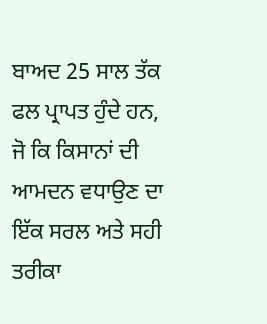ਬਾਅਦ 25 ਸਾਲ ਤੱਕ ਫਲ ਪ੍ਰਾਪਤ ਹੁੰਦੇ ਹਨ, ਜੋ ਕਿ ਕਿਸਾਨਾਂ ਦੀ ਆਮਦਨ ਵਧਾਉਣ ਦਾ ਇੱਕ ਸਰਲ ਅਤੇ ਸਹੀ ਤਰੀਕਾ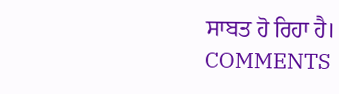ਸਾਬਤ ਹੋ ਰਿਹਾ ਹੈ।
COMMENTS